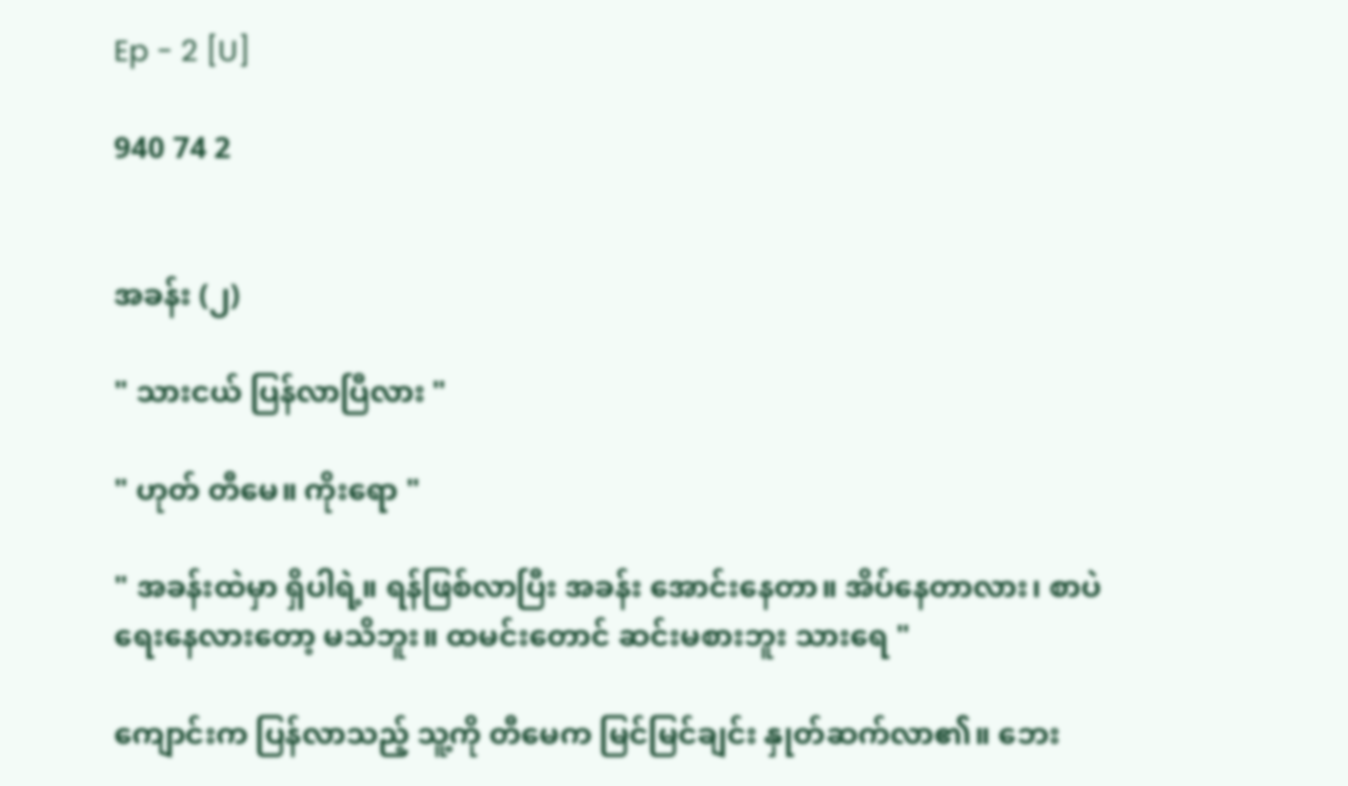Ep - 2 [U]

940 74 2


အခန်း (၂)

" သားငယ် ပြန်လာပြီလား "

" ဟုတ် တီမေ။ ကိုးရော "

" အခန်းထဲမှာ ရှိပါရဲ့။ ရန်ဖြစ်လာပြီး အခန်း အောင်းနေတာ။ အိပ်နေတာလား၊ စာပဲ ရေးနေလားတော့ မသိဘူး။ ထမင်းတောင် ဆင်းမစားဘူး သားရေ "

ကျောင်းက ပြန်လာသည့် သူ့ကို တီမေက မြင်မြင်ချင်း နှုတ်ဆက်လာ၏။ ဘေး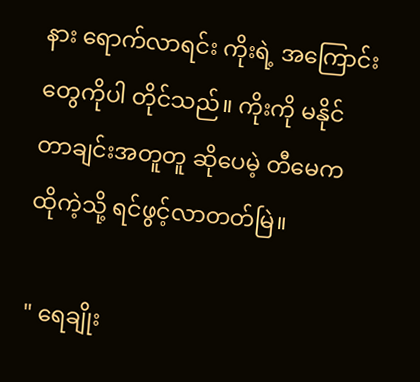နား ရောက်လာရင်း ကိုးရဲ့ အကြောင်းတွေကိုပါ တိုင်သည်။ ကိုးကို မနိုင်တာချင်းအတူတူ ဆိုပေမဲ့ တီမေက ထိုကဲ့သို့ ရင်ဖွင့်လာတတ်မြဲ။

" ရေချိုး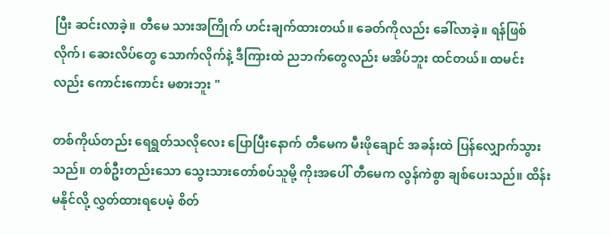ပြီး ဆင်းလာခဲ့။ တီမေ သားအကြိုက် ဟင်းချက်ထားတယ်။ ခေတ်ကိုလည်း ခေါ်လာခဲ့။ ရန်ဖြစ်လိုက်၊ ဆေးလိပ်တွေ သောက်လိုက်နဲ့ ဒီကြားထဲ ညဘက်တွေလည်း မအိပ်ဘူး ထင်တယ်။ ထမင်းလည်း ကောင်းကောင်း မစားဘူး "

တစ်ကိုယ်တည်း ရေရွတ်သလိုလေး ပြောပြီးနောက် တီမေက မီးဖိုချောင် အခန်းထဲ ပြန်လျှောက်သွားသည်။ တစ်ဦးတည်းသော သွေးသားတော်စပ်သူမို့ ကိုးအပေါ် တီမေက လွန်ကဲစွာ ချစ်ပေးသည်။ ထိန်းမနိုင်လို့ လွှတ်ထားရပေမဲ့ စိတ်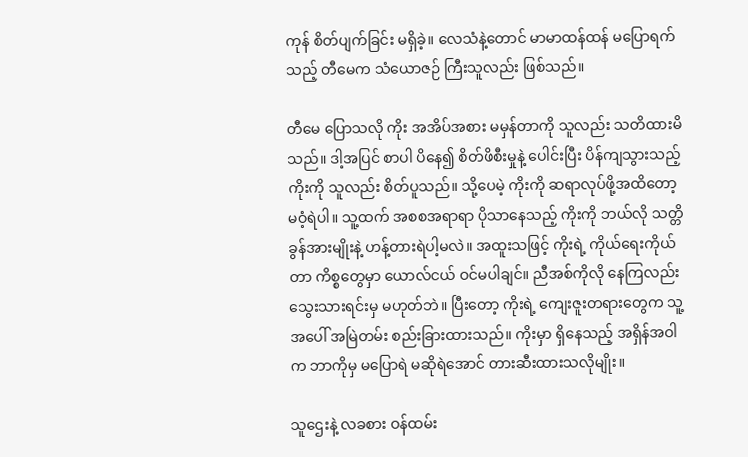ကုန် စိတ်ပျက်ခြင်း မရှိခဲ့။ လေသံနဲ့တောင် မာမာထန်ထန် မပြောရက်သည့် တီမေက သံယောဇဉ် ကြီးသူလည်း ဖြစ်သည်။

တီမေ ပြောသလို ကိုး အအိပ်အစား မမှန်တာကို သူလည်း သတိထားမိသည်။ ဒါ့အပြင် စာပါ ပိနေ၍ စိတ်ဖိစီးမှုနဲ့ ပေါင်းပြီး ပိန်ကျသွားသည့် ကိုးကို သူလည်း စိတ်ပူသည်။ သို့ပေမဲ့ ကိုးကို ဆရာလုပ်ဖို့အထိတော့ မဝံ့ရဲပါ။ သူ့ထက် အစစအရာရာ ပိုသာနေသည့် ကိုးကို ဘယ်လို သတ္တိခွန်အားမျိုးနဲ့ ဟန့်တားရဲပါ့မလဲ။ အထူးသဖြင့် ကိုးရဲ့ ကိုယ်ရေးကိုယ်တာ ကိစ္စတွေမှာ ယောလ်ငယ် ဝင်မပါချင်။ ညီအစ်ကိုလို နေကြလည်း သွေးသားရင်းမှ မဟုတ်ဘဲ။ ပြီးတော့ ကိုးရဲ့ ကျေးဇူးတရားတွေက သူ့အပေါ် အမြဲတမ်း စည်းခြားထားသည်။ ကိုးမှာ ရှိနေသည့် အရှိန်အဝါက ဘာကိုမှ မပြောရဲ မဆိုရဲအောင် တားဆီးထားသလိုမျိုး။

သူဌေးနဲ့ လခစား ဝန်ထမ်း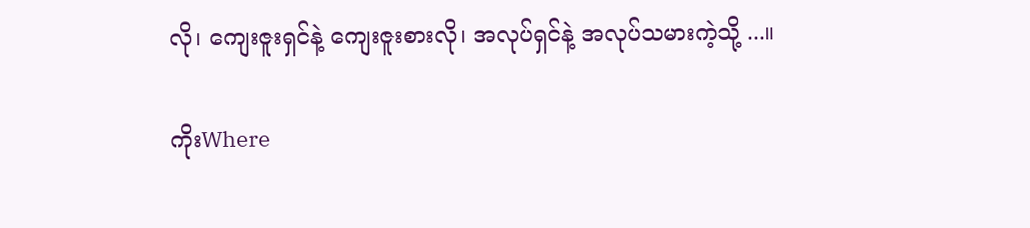လို၊ ကျေးဇူးရှင်နဲ့ ကျေးဇူးစားလို၊ အလုပ်ရှင်နဲ့ အလုပ်သမားကဲ့သို့ ...။

ကိုးWhere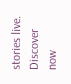stories live. Discover now